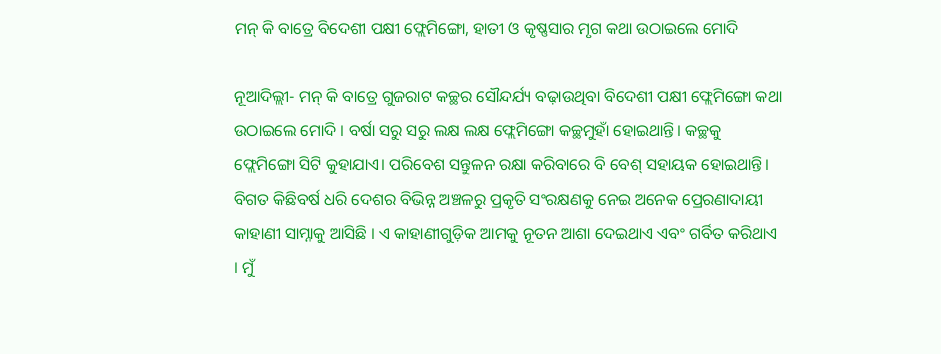ମନ୍ କି ବାତ୍ରେ ବିଦେଶୀ ପକ୍ଷୀ ଫ୍ଲେମିଙ୍ଗୋ, ହାତୀ ଓ କୃଷ୍ଣସାର ମୃଗ କଥା ଉଠାଇଲେ ମୋଦି

ନୂଆଦିଲ୍ଲୀ- ମନ୍ କି ବାତ୍ରେ ଗୁଜରାଟ କଚ୍ଛର ସୌନ୍ଦର୍ଯ୍ୟ ବଢ଼ାଉଥିବା ବିଦେଶୀ ପକ୍ଷୀ ଫ୍ଲେମିଙ୍ଗୋ କଥା ଉଠାଇଲେ ମୋଦି । ବର୍ଷା ସରୁ ସରୁ ଲକ୍ଷ ଲକ୍ଷ ଫ୍ଲେମିଙ୍ଗୋ କଚ୍ଛମୁହାଁ ହୋଇଥାନ୍ତି। କଚ୍ଛକୁ ଫ୍ଲେମିଙ୍ଗୋ ସିଟି କୁହାଯାଏ। ପରିବେଶ ସନ୍ତୁଳନ ରକ୍ଷା କରିବାରେ ବି ବେଶ୍ ସହାୟକ ହୋଇଥାନ୍ତି।
ବିଗତ କିଛିବର୍ଷ ଧରି ଦେଶର ବିଭିନ୍ନ ଅଞ୍ଚଳରୁ ପ୍ରକୃତି ସଂରକ୍ଷଣକୁ ନେଇ ଅନେକ ପ୍ରେରଣାଦାୟୀ କାହାଣୀ ସାମ୍ନାକୁ ଆସିଛି । ଏ କାହାଣୀଗୁଡ଼ିକ ଆମକୁ ନୂତନ ଆଶା ଦେଇଥାଏ ଏବଂ ଗର୍ବିତ କରିଥାଏ । ମୁଁ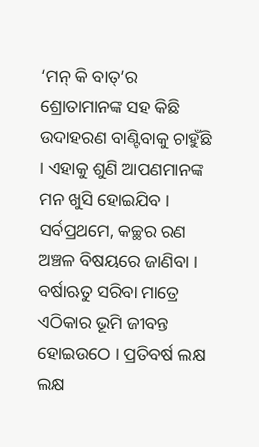‘ମନ୍ କି ବାତ୍’ର ଶ୍ରୋତାମାନଙ୍କ ସହ କିଛି ଉଦାହରଣ ବାଣ୍ଟିବାକୁ ଚାହୁଁଛି । ଏହାକୁ ଶୁଣି ଆପଣମାନଙ୍କ ମନ ଖୁସି ହୋଇଯିବ । ସର୍ବପ୍ରଥମେ, କଚ୍ଛର ରଣ ଅଞ୍ଚଳ ବିଷୟରେ ଜାଣିବା । ବର୍ଷାଋତୁ ସରିବା ମାତ୍ରେ ଏଠିକାର ଭୂମି ଜୀବନ୍ତ ହୋଇଉଠେ । ପ୍ରତିବର୍ଷ ଲକ୍ଷ ଲକ୍ଷ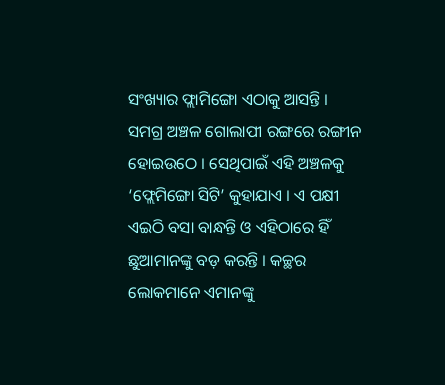ସଂଖ୍ୟାର ଫ୍ଲାମିଙ୍ଗୋ ଏଠାକୁ ଆସନ୍ତି । ସମଗ୍ର ଅଞ୍ଚଳ ଗୋଲାପୀ ରଙ୍ଗରେ ରଙ୍ଗୀନ ହୋଇଉଠେ । ସେଥିପାଇଁ ଏହି ଅଞ୍ଚଳକୁ ‘ଫ୍ଲେମିଙ୍ଗୋ ସିଟି’ କୁହାଯାଏ । ଏ ପକ୍ଷୀ ଏଇଠି ବସା ବାନ୍ଧନ୍ତି ଓ ଏହିଠାରେ ହିଁ ଛୁଆମାନଙ୍କୁ ବଡ଼ କରନ୍ତି । କଚ୍ଛର ଲୋକମାନେ ଏମାନଙ୍କୁ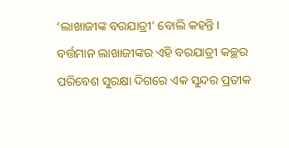‘ଲାଖାଜୀଙ୍କ ବରଯାତ୍ରୀ’ ବୋଲି କହନ୍ତି । ବର୍ତ୍ତମାନ ଲାଖାଜୀଙ୍କର ଏହି ବରଯାତ୍ରୀ କଚ୍ଛର ପରିବେଶ ସୁରକ୍ଷା ଦିଗରେ ଏକ ସୁନ୍ଦର ପ୍ରତୀକ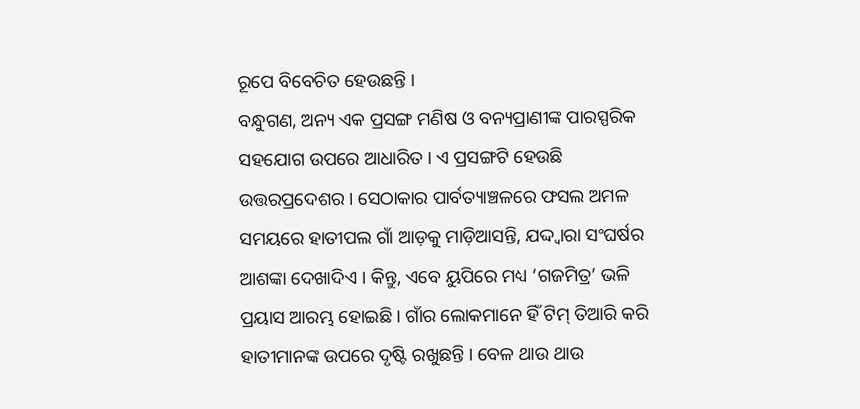ରୂପେ ବିବେଚିତ ହେଉଛନ୍ତି ।
ବନ୍ଧୁଗଣ, ଅନ୍ୟ ଏକ ପ୍ରସଙ୍ଗ ମଣିଷ ଓ ବନ୍ୟପ୍ରାଣୀଙ୍କ ପାରସ୍ପରିକ ସହଯୋଗ ଉପରେ ଆଧାରିତ । ଏ ପ୍ରସଙ୍ଗଟି ହେଉଛି ଉତ୍ତରପ୍ରଦେଶର । ସେଠାକାର ପାର୍ବତ୍ୟାଞ୍ଚଳରେ ଫସଲ ଅମଳ ସମୟରେ ହାତୀପଲ ଗାଁ ଆଡ଼କୁ ମାଡ଼ିଆସନ୍ତି, ଯଦ୍ଦ୍ୱାରା ସଂଘର୍ଷର ଆଶଙ୍କା ଦେଖାଦିଏ । କିନ୍ତୁ, ଏବେ ୟୁପିରେ ମଧ୍ୟ ‘ଗଜମିତ୍ର’ ଭଳି ପ୍ରୟାସ ଆରମ୍ଭ ହୋଇଛି । ଗାଁର ଲୋକମାନେ ହିଁ ଟିମ୍ ତିଆରି କରି ହାତୀମାନଙ୍କ ଉପରେ ଦୃଷ୍ଟି ରଖୁଛନ୍ତି । ବେଳ ଥାଉ ଥାଉ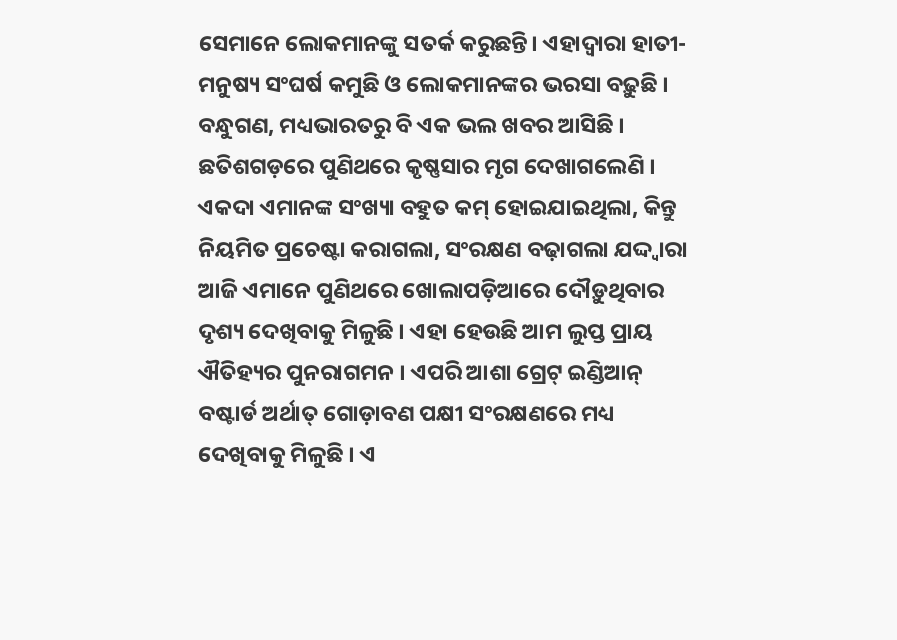ସେମାନେ ଲୋକମାନଙ୍କୁ ସତର୍କ କରୁଛନ୍ତି। ଏହାଦ୍ୱାରା ହାତୀ-ମନୁଷ୍ୟ ସଂଘର୍ଷ କମୁଛି ଓ ଲୋକମାନଙ୍କର ଭରସା ବଢ଼ୁଛି ।
ବନ୍ଧୁଗଣ, ମଧ୍ୟଭାରତରୁ ବି ଏକ ଭଲ ଖବର ଆସିଛି । ଛତିଶଗଡ଼ରେ ପୁଣିଥରେ କୃଷ୍ଣସାର ମୃଗ ଦେଖାଗଲେଣି । ଏକଦା ଏମାନଙ୍କ ସଂଖ୍ୟା ବହୁତ କମ୍ ହୋଇଯାଇଥିଲା, କିନ୍ତୁ ନିୟମିତ ପ୍ରଚେଷ୍ଟା କରାଗଲା, ସଂରକ୍ଷଣ ବଢ଼ାଗଲା ଯଦ୍ଦ୍ୱାରା ଆଜି ଏମାନେ ପୁଣିଥରେ ଖୋଲାପଡ଼ିଆରେ ଦୌଡ଼ୁଥିବାର ଦୃଶ୍ୟ ଦେଖିବାକୁ ମିଳୁଛି । ଏହା ହେଉଛି ଆମ ଲୁପ୍ତ ପ୍ରାୟ ଐତିହ୍ୟର ପୁନରାଗମନ । ଏପରି ଆଶା ଗ୍ରେଟ୍ ଇଣ୍ଡିଆନ୍ ବଷ୍ଟାର୍ଡ ଅର୍ଥାତ୍ ଗୋଡ଼ାବଣ ପକ୍ଷୀ ସଂରକ୍ଷଣରେ ମଧ୍ୟ ଦେଖିବାକୁ ମିଳୁଛି । ଏ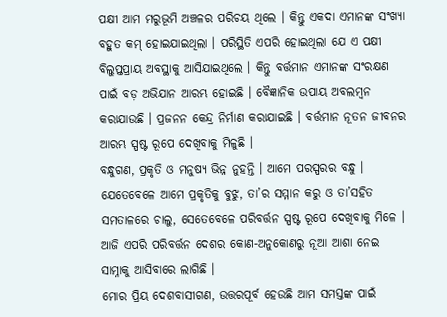ପକ୍ଷୀ ଆମ ମରୁଭୂମି ଅଞ୍ଚଳର ପରିଚୟ ଥିଲେ । କିନ୍ତୁ ଏକଦା ଏମାନଙ୍କ ସଂଖ୍ୟା ବହୁତ କମ୍ ହୋଇଯାଇଥିଲା । ପରିସ୍ଥିତି ଏପରି ହୋଇଥିଲା ଯେ ଏ ପକ୍ଷୀ ବିଲୁପ୍ତପ୍ରାୟ ଅବସ୍ଥାକୁ ଆସିଯାଇଥିଲେ । କିନ୍ତୁ ବର୍ତ୍ତମାନ ଏମାନଙ୍କ ସଂରକ୍ଷଣ ପାଇଁ ବଡ଼ ଅଭିଯାନ ଆରମ୍ଭ ହୋଇଛି । ବୈଜ୍ଞାନିକ ଉପାୟ ଅବଲମ୍ବନ କରାଯାଉଛି । ପ୍ରଜନନ କେନ୍ଦ୍ର ନିର୍ମାଣ କରାଯାଇଛି । ବର୍ତ୍ତମାନ ନୂତନ ଜୀବନର ଆରମ୍ଭ ସ୍ପଷ୍ଟ ରୂପେ ଦେଖିବାକୁ ମିଳୁଛି ।
ବନ୍ଧୁଗଣ, ପ୍ରକୃତି ଓ ମନୁଷ୍ୟ ଭିନ୍ନ ନୁହନ୍ତି । ଆମେ ପରସ୍ପରର ବନ୍ଧୁ । ଯେତେବେଳେ ଆମେ ପ୍ରକୃତିକୁ ବୁଝୁ, ତା’ର ସମ୍ମାନ କରୁ ଓ ତା’ସହିତ ସମତାଳରେ ଚାଲୁ, ସେତେବେଳେ ପରିବର୍ତ୍ତନ ସ୍ପଷ୍ଟ ରୂପେ ଦେଖିବାକୁ ମିଳେ । ଆଜି ଏପରି ପରିବର୍ତ୍ତନ ଦେଶର କୋଣ-ଅନୁକୋଣରୁ ନୂଆ ଆଶା ନେଇ ସାମ୍ନାକୁ ଆସିବାରେ ଲାଗିଛି ।
ମୋର ପ୍ରିୟ ଦେଶବାସୀଗଣ, ଉତ୍ତରପୂର୍ବ ହେଉଛି ଆମ ସମସ୍ତଙ୍କ ପାଇଁ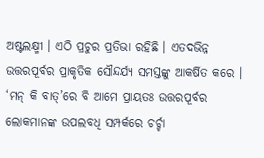ଅଷ୍ଟଲକ୍ଷ୍ମୀ । ଏଠି ପ୍ରଚୁର ପ୍ରତିଭା ରହିଛି । ଏତଦଭିନ୍ନ ଉତ୍ତରପୂର୍ବର ପ୍ରାକୃତିକ ସୌନ୍ଦର୍ଯ୍ୟ ସମସ୍ତଙ୍କୁ ଆକର୍ଷିତ କରେ । ‘ମନ୍ କି ବାତ୍’ରେ ବି ଆମେ ପ୍ରାୟତଃ ଉତ୍ତରପୂର୍ବର ଲୋକମାନଙ୍କ ଉପଲବଧି ସମ୍ପର୍କରେ ଚର୍ଚ୍ଚା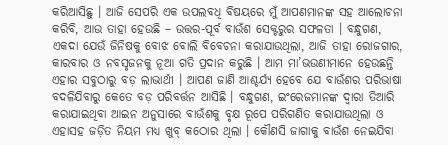କରିଆସିଛୁ । ଆଜି ସେପରି ଏକ ଉପଲବଧି ବିଷୟରେ ମୁଁ ଆପଣମାନଙ୍କ ସହ ଆଲୋଚନା କରିବି, ଆଉ ତାହା ହେଉଛି – ଉତ୍ତର-ପୂର୍ବ ବାଉଁଶ ସେକ୍ଟରୁର ସଫଳତା । ବନ୍ଧୁଗଣ, ଏକଦା ଯେଉଁ ଜିନିଷକୁ ବୋଝ ବୋଲି ବିବେଚନା କରାଯାଉଥିଲା, ଆଜି ତାହା ରୋଜଗାର, କାରବାର ଓ ନବସୃଜନକୁ ନୂଆ ଗତି ପ୍ରଦାନ କରୁଛି । ଆମ ମା’ଭଉଣୀମାନେ ହେଉଛନ୍ତି ଏହାର ସବୁଠାରୁ ବଡ଼ ଲାଭାର୍ଥୀ । ଆପଣ ଜାଣି ଆଶ୍ଚର୍ଯ୍ୟ ହେବେ ଯେ ବାଉଁଶର ପରିଭାଷା ବଦଳିଯିବାରୁ କେତେ ବଡ଼ ପରିବର୍ତ୍ତନ ଆସିଛି । ବନ୍ଧୁଗଣ, ଇଂରେଜମାନଙ୍କ ଦ୍ୱାରା ତିଆରି କରାଯାଇଥିବା ଆଇନ ଅନୁସାରେ ବାଉଁଶକୁ ବୃକ୍ଷ ରୂପେ ପରିଗଣିତ କରାଯାଉଥିଲା ଓ ଏହାସହ ଜଡ଼ିତ ନିୟମ ମଧ୍ୟ ଖୁବ୍ କଠୋର ଥିଲା । କୌଣସି ଜାଗାକୁ ବାଉଁଶ ନେଇଯିବା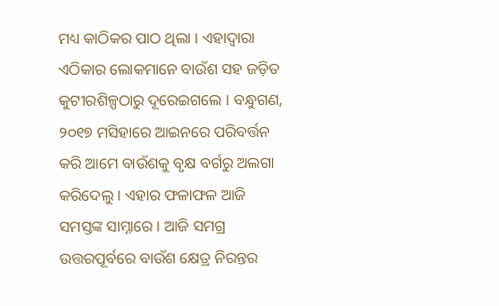ମଧ୍ୟ କାଠିକର ପାଠ ଥିଲା । ଏହାଦ୍ୱାରା ଏଠିକାର ଲୋକମାନେ ବାଉଁଶ ସହ ଜଡ଼ିତ କୁଟୀରଶିଳ୍ପଠାରୁ ଦୂରେଇଗଲେ । ବନ୍ଧୁଗଣ, ୨୦୧୭ ମସିହାରେ ଆଇନରେ ପରିବର୍ତ୍ତନ କରି ଆମେ ବାଉଁଶକୁ ବୃକ୍ଷ ବର୍ଗରୁ ଅଲଗା କରିଦେଲୁ । ଏହାର ଫଳାଫଳ ଆଜି ସମସ୍ତଙ୍କ ସାମ୍ନାରେ । ଆଜି ସମଗ୍ର ଉତ୍ତରପୂର୍ବରେ ବାଉଁଶ କ୍ଷେତ୍ର ନିରନ୍ତର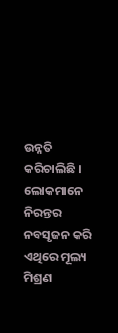ଉନ୍ନତି କରିଚାଲିଛି । ଲୋକମାନେ ନିରନ୍ତର ନବସୃଜନ କରି ଏଥିରେ ମୂଲ୍ୟ ମିଶ୍ରଣ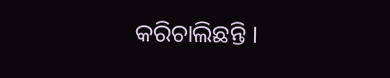କରିଚାଲିଛନ୍ତି ।